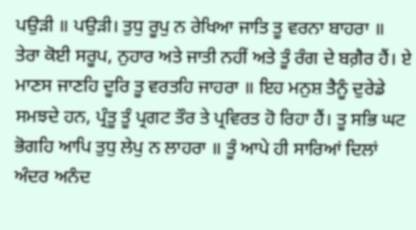ਪਉੜੀ ॥ ਪਉੜੀ। ਤੁਧੁ ਰੂਪੁ ਨ ਰੇਖਿਆ ਜਾਤਿ ਤੂ ਵਰਨਾ ਬਾਹਰਾ ॥ ਤੇਰਾ ਕੋਈ ਸਰੂਪ, ਨੁਹਾਰ ਅਤੇ ਜਾਤੀ ਨਹੀਂ ਅਤੇ ਤੂੰ ਰੰਗ ਦੇ ਬਗ਼ੈਰ ਹੈਂ। ਏ ਮਾਣਸ ਜਾਣਹਿ ਦੂਰਿ ਤੂ ਵਰਤਹਿ ਜਾਹਰਾ ॥ ਇਹ ਮਨੁਸ਼ ਤੈਨੂੰ ਦੁਰੇਡੇ ਸਮਝਦੇ ਹਨ, ਪ੍ਰੰਤੂ ਤੂੰ ਪ੍ਰਗਟ ਤੌਰ ਤੇ ਪ੍ਰਵਿਰਤ ਹੋ ਰਿਹਾ ਹੈਂ। ਤੂ ਸਭਿ ਘਟ ਭੋਗਹਿ ਆਪਿ ਤੁਧੁ ਲੇਪੁ ਨ ਲਾਹਰਾ ॥ ਤੂੰ ਆਪੇ ਹੀ ਸਾਰਿਆਂ ਦਿਲਾਂ ਅੰਦਰ ਅਨੰਦ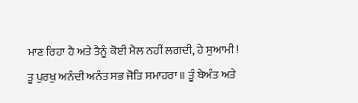ਮਾਣ ਰਿਹਾ ਹੈ ਅਤੇ ਤੈਨੂੰ ਕੋਈ ਮੈਲ ਨਹੀਂ ਲਗਦੀ, ਹੇ ਸੁਆਮੀ! ਤੂ ਪੁਰਖੁ ਅਨੰਦੀ ਅਨੰਤ ਸਭ ਜੋਤਿ ਸਮਾਹਰਾ ॥ ਤੂੰ ਬੇਅੰਤ ਅਤੇ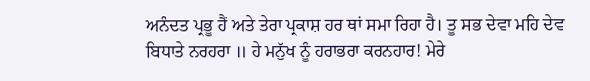ਅਨੰਦਤ ਪ੍ਰਭੂ ਹੈਂ ਅਤੇ ਤੇਰਾ ਪ੍ਰਕਾਸ਼ ਹਰ ਥਾਂ ਸਮਾ ਰਿਹਾ ਹੈ। ਤੂ ਸਭ ਦੇਵਾ ਮਹਿ ਦੇਵ ਬਿਧਾਤੇ ਨਰਹਰਾ ॥ ਹੇ ਮਨੁੱਖ ਨੂੰ ਹਰਾਭਰਾ ਕਰਨਹਾਰ! ਮੇਰੇ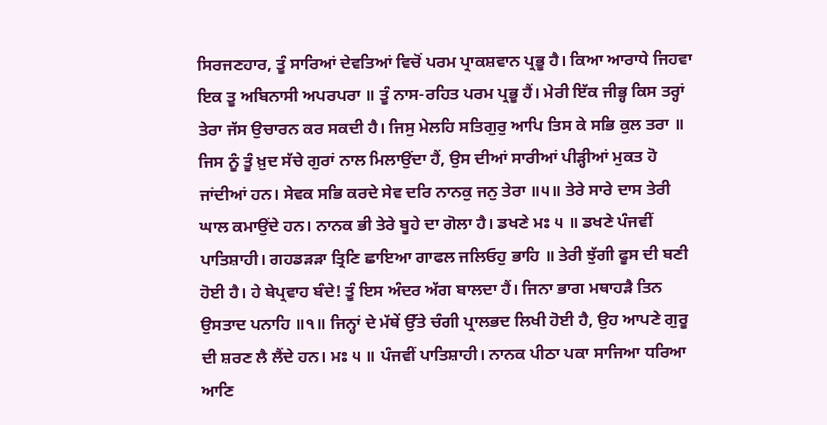ਸਿਰਜਣਹਾਰ, ਤੂੰ ਸਾਰਿਆਂ ਦੇਵਤਿਆਂ ਵਿਚੋਂ ਪਰਮ ਪ੍ਰਾਕਸ਼ਵਾਨ ਪ੍ਰਭੂ ਹੈ। ਕਿਆ ਆਰਾਧੇ ਜਿਹਵਾ ਇਕ ਤੂ ਅਬਿਨਾਸੀ ਅਪਰਪਰਾ ॥ ਤੂੰ ਨਾਸ-ਰਹਿਤ ਪਰਮ ਪ੍ਰਭੂ ਹੈਂ। ਮੇਰੀ ਇੱਕ ਜੀਭ੍ਹ ਕਿਸ ਤਰ੍ਹਾਂ ਤੇਰਾ ਜੱਸ ਉਚਾਰਨ ਕਰ ਸਕਦੀ ਹੈ। ਜਿਸੁ ਮੇਲਹਿ ਸਤਿਗੁਰੁ ਆਪਿ ਤਿਸ ਕੇ ਸਭਿ ਕੁਲ ਤਰਾ ॥ ਜਿਸ ਨੂੰ ਤੂੰ ਖ਼ੁਦ ਸੱਚੇ ਗੁਰਾਂ ਨਾਲ ਮਿਲਾਉਂਦਾ ਹੈਂ, ਉਸ ਦੀਆਂ ਸਾਰੀਆਂ ਪੀੜ੍ਹੀਆਂ ਮੁਕਤ ਹੋ ਜਾਂਦੀਆਂ ਹਨ। ਸੇਵਕ ਸਭਿ ਕਰਦੇ ਸੇਵ ਦਰਿ ਨਾਨਕੁ ਜਨੁ ਤੇਰਾ ॥੫॥ ਤੇਰੇ ਸਾਰੇ ਦਾਸ ਤੇਰੀ ਘਾਲ ਕਮਾਉਂਦੇ ਹਨ। ਨਾਨਕ ਭੀ ਤੇਰੇ ਬੂਹੇ ਦਾ ਗੋਲਾ ਹੈ। ਡਖਣੇ ਮਃ ੫ ॥ ਡਖਣੇ ਪੰਜਵੀਂ ਪਾਤਿਸ਼ਾਹੀ। ਗਹਡੜੜਾ ਤ੍ਰਿਣਿ ਛਾਇਆ ਗਾਫਲ ਜਲਿਓਹੁ ਭਾਹਿ ॥ ਤੇਰੀ ਝੁੱਗੀ ਫੂਸ ਦੀ ਬਣੀ ਹੋਈ ਹੈ। ਹੇ ਬੇਪ੍ਰਵਾਹ ਬੰਦੇ! ਤੂੰ ਇਸ ਅੰਦਰ ਅੱਗ ਬਾਲਦਾ ਹੈਂ। ਜਿਨਾ ਭਾਗ ਮਥਾਹੜੈ ਤਿਨ ਉਸਤਾਦ ਪਨਾਹਿ ॥੧॥ ਜਿਨ੍ਹਾਂ ਦੇ ਮੱਥੇਂ ਉੱਤੇ ਚੰਗੀ ਪ੍ਰਾਲਭਦ ਲਿਖੀ ਹੋਈ ਹੈ, ਉਹ ਆਪਣੇ ਗੁਰੂ ਦੀ ਸ਼ਰਣ ਲੈ ਲੈਂਦੇ ਹਨ। ਮਃ ੫ ॥ ਪੰਜਵੀਂ ਪਾਤਿਸ਼ਾਹੀ। ਨਾਨਕ ਪੀਠਾ ਪਕਾ ਸਾਜਿਆ ਧਰਿਆ ਆਣਿ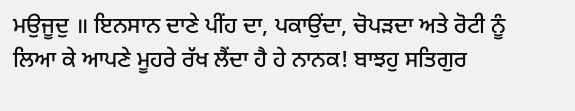ਮਉਜੂਦੁ ॥ ਇਨਸਾਨ ਦਾਣੇ ਪੀਂਹ ਦਾ, ਪਕਾਉਂਦਾ, ਚੋਪੜਦਾ ਅਤੇ ਰੋਟੀ ਨੂੰ ਲਿਆ ਕੇ ਆਪਣੇ ਮੂਹਰੇ ਰੱਖ ਲੈਂਦਾ ਹੈ ਹੇ ਨਾਨਕ! ਬਾਝਹੁ ਸਤਿਗੁਰ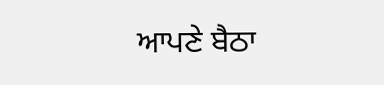ਆਪਣੇ ਬੈਠਾ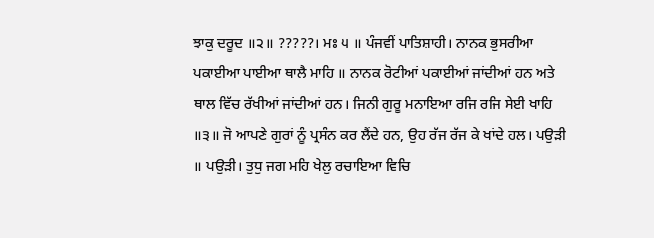ਝਾਕੁ ਦਰੂਦ ॥੨॥ ?????। ਮਃ ੫ ॥ ਪੰਜਵੀਂ ਪਾਤਿਸ਼ਾਹੀ। ਨਾਨਕ ਭੁਸਰੀਆ ਪਕਾਈਆ ਪਾਈਆ ਥਾਲੈ ਮਾਹਿ ॥ ਨਾਨਕ ਰੋਟੀਆਂ ਪਕਾਈਆਂ ਜਾਂਦੀਆਂ ਹਨ ਅਤੇ ਥਾਲ ਵਿੱਚ ਰੱਖੀਆਂ ਜਾਂਦੀਆਂ ਹਨ। ਜਿਨੀ ਗੁਰੂ ਮਨਾਇਆ ਰਜਿ ਰਜਿ ਸੇਈ ਖਾਹਿ ॥੩॥ ਜੋ ਆਪਣੇ ਗੁਰਾਂ ਨੂੰ ਪ੍ਰਸੰਨ ਕਰ ਲੈਂਦੇ ਹਨ, ਉਹ ਰੱਜ ਰੱਜ ਕੇ ਖਾਂਦੇ ਹਲ। ਪਉੜੀ ॥ ਪਉੜੀ। ਤੁਧੁ ਜਗ ਮਹਿ ਖੇਲੁ ਰਚਾਇਆ ਵਿਚਿ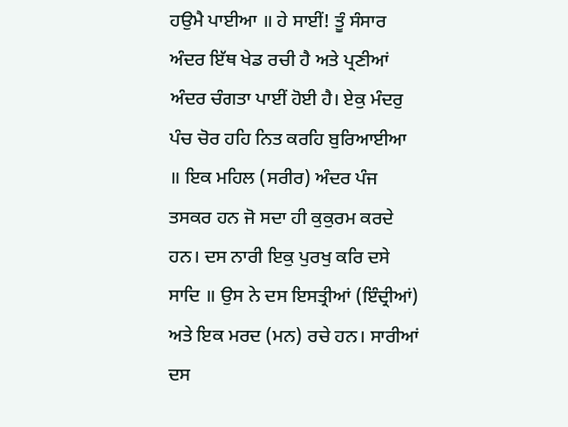ਹਉਮੈ ਪਾਈਆ ॥ ਹੇ ਸਾਈਂ! ਤੂੰ ਸੰਸਾਰ ਅੰਦਰ ਇੱਥ ਖੇਡ ਰਚੀ ਹੈ ਅਤੇ ਪ੍ਰਣੀਆਂ ਅੰਦਰ ਚੰਗਤਾ ਪਾਈਂ ਹੋਈ ਹੈ। ਏਕੁ ਮੰਦਰੁ ਪੰਚ ਚੋਰ ਹਹਿ ਨਿਤ ਕਰਹਿ ਬੁਰਿਆਈਆ ॥ ਇਕ ਮਹਿਲ (ਸਰੀਰ) ਅੰਦਰ ਪੰਜ ਤਸਕਰ ਹਨ ਜੋ ਸਦਾ ਹੀ ਕੁਕੁਰਮ ਕਰਦੇ ਹਨ। ਦਸ ਨਾਰੀ ਇਕੁ ਪੁਰਖੁ ਕਰਿ ਦਸੇ ਸਾਦਿ ॥ ਉਸ ਨੇ ਦਸ ਇਸਤ੍ਰੀਆਂ (ਇੰਦ੍ਰੀਆਂ) ਅਤੇ ਇਕ ਮਰਦ (ਮਨ) ਰਚੇ ਹਨ। ਸਾਰੀਆਂ ਦਸ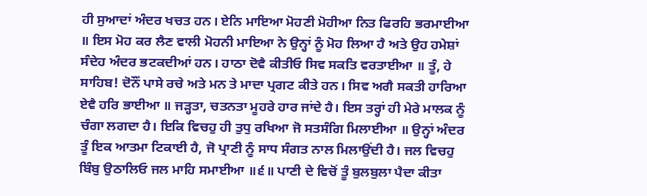ਹੀ ਸੁਆਦਾਂ ਅੰਦਰ ਖਚਤ ਹਨ। ਏਨਿ ਮਾਇਆ ਮੋਹਣੀ ਮੋਹੀਆ ਨਿਤ ਫਿਰਹਿ ਭਰਮਾਈਆ ॥ ਇਸ ਮੋਹ ਕਰ ਲੈਣ ਵਾਲੀ ਮੋਹਨੀ ਮਾਇਆ ਨੇ ਉਨ੍ਹਾਂ ਨੂੰ ਮੋਹ ਲਿਆ ਹੈ ਅਤੇ ਉਹ ਹਮੇਸ਼ਾਂ ਸੰਦੇਹ ਅੰਦਰ ਭਟਕਦੀਆਂ ਹਨ। ਹਾਠਾ ਦੋਵੈ ਕੀਤੀਓ ਸਿਵ ਸਕਤਿ ਵਰਤਾਈਆ ॥ ਤੂੰ, ਹੇ ਸਾਹਿਬ! ਦੋਨੌਂ ਪਾਸੇ ਰਚੇ ਅਤੇ ਮਨ ਤੇ ਮਾਦਾ ਪ੍ਰਗਟ ਕੀਤੇ ਹਨ। ਸਿਵ ਅਗੈ ਸਕਤੀ ਹਾਰਿਆ ਏਵੈ ਹਰਿ ਭਾਈਆ ॥ ਜੜ੍ਹਤਾ, ਚਤਨਤਾ ਮੂਹਰੇ ਹਾਰ ਜਾਂਦੇ ਹੈ। ਇਸ ਤਰ੍ਹਾਂ ਹੀ ਮੇਰੇ ਮਾਲਕ ਨੂੰ ਚੰਗਾ ਲਗਦਾ ਹੈ। ਇਕਿ ਵਿਚਹੁ ਹੀ ਤੁਧੁ ਰਖਿਆ ਜੋ ਸਤਸੰਗਿ ਮਿਲਾਈਆ ॥ ਉਨ੍ਹਾਂ ਅੰਦਰ ਤੂੰ ਇਕ ਆਤਮਾ ਟਿਕਾਈ ਹੈ, ਜੋ ਪ੍ਰਾਣੀ ਨੂੰ ਸਾਧ ਸੰਗਤ ਨਾਲ ਮਿਲਾਉਂਦੀ ਹੈ। ਜਲ ਵਿਚਹੁ ਬਿੰਬੁ ਉਠਾਲਿਓ ਜਲ ਮਾਹਿ ਸਮਾਈਆ ॥੬॥ ਪਾਣੀ ਦੇ ਵਿਚੋਂ ਤੂੰ ਬੁਲਬੁਲਾ ਪੈਦਾ ਕੀਤਾ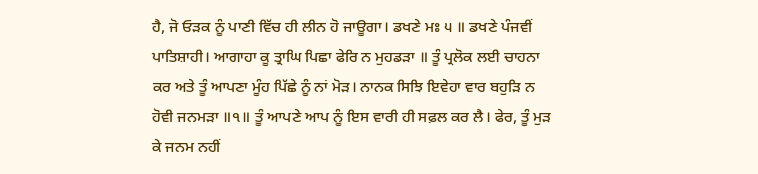ਹੈ, ਜੋ ਓੜਕ ਨੂੰ ਪਾਣੀ ਵਿੱਚ ਹੀ ਲੀਨ ਹੋ ਜਾਊਗਾ। ਡਖਣੇ ਮਃ ੫ ॥ ਡਖਣੇ ਪੰਜਵੀਂ ਪਾਤਿਸ਼ਾਹੀ। ਆਗਾਹਾ ਕੂ ਤ੍ਰਾਘਿ ਪਿਛਾ ਫੇਰਿ ਨ ਮੁਹਡੜਾ ॥ ਤੂੰ ਪ੍ਰਲੋਕ ਲਈ ਚਾਹਨਾ ਕਰ ਅਤੇ ਤੂੰ ਆਪਣਾ ਮੂੰਹ ਪਿੱਛੇ ਨੂੰ ਨਾਂ ਮੋੜ। ਨਾਨਕ ਸਿਝਿ ਇਵੇਹਾ ਵਾਰ ਬਹੁੜਿ ਨ ਹੋਵੀ ਜਨਮੜਾ ॥੧॥ ਤੂੰ ਆਪਣੇ ਆਪ ਨੂੰ ਇਸ ਵਾਰੀ ਹੀ ਸਫ਼ਲ ਕਰ ਲੈ। ਫੇਰ, ਤੂੰ ਮੁੜ ਕੇ ਜਨਮ ਨਹੀਂ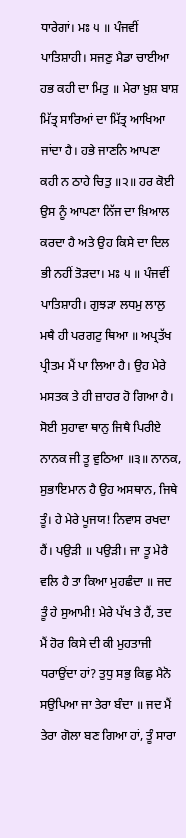ਧਾਰੇਗਾਂ। ਮਃ ੫ ॥ ਪੰਜਵੀਂ ਪਾਤਿਸ਼ਾਹੀ। ਸਜਣੁ ਮੈਡਾ ਚਾਈਆ ਹਭ ਕਹੀ ਦਾ ਮਿਤੁ ॥ ਮੇਰਾ ਖ਼ੁਸ਼ ਬਾਸ਼ ਮਿੱਤ੍ਰ ਸਾਰਿਆਂ ਦਾ ਮਿੱਤ੍ਰ ਆਖਿਆ ਜਾਂਦਾ ਹੈ। ਹਭੇ ਜਾਣਨਿ ਆਪਣਾ ਕਹੀ ਨ ਠਾਹੇ ਚਿਤੁ ॥੨॥ ਹਰ ਕੋਈ ਉਸ ਨੂੰ ਆਪਣਾ ਨਿੱਜ ਦਾ ਖ਼ਿਆਲ ਕਰਦਾ ਹੈ ਅਤੇ ਉਹ ਕਿਸੇ ਦਾ ਦਿਲ ਭੀ ਨਹੀਂ ਤੋੜਦਾ। ਮਃ ੫ ॥ ਪੰਜਵੀਂ ਪਾਤਿਸ਼ਾਹੀ। ਗੁਝੜਾ ਲਧਮੁ ਲਾਲੁ ਮਥੈ ਹੀ ਪਰਗਟੁ ਥਿਆ ॥ ਅਪ੍ਰਤੱਖ ਪ੍ਰੀਤਮ ਮੈਂ ਪਾ ਲਿਆ ਹੈ। ਉਹ ਮੇਰੇ ਮਸਤਕ ਤੇ ਹੀ ਜ਼ਾਹਰ ਹੋ ਗਿਆ ਹੈ। ਸੋਈ ਸੁਹਾਵਾ ਥਾਨੁ ਜਿਥੈ ਪਿਰੀਏ ਨਾਨਕ ਜੀ ਤੂ ਵੁਠਿਆ ॥੩॥ ਨਾਨਕ, ਸੁਭਾਇਮਾਨ ਹੈ ਉਹ ਅਸਥਾਨ, ਜਿਥੇ ਤੂੰ। ਹੇ ਮੇਰੇ ਪੂਜਯ! ਨਿਵਾਸ ਰਖਦਾ ਹੈਂ। ਪਉੜੀ ॥ ਪਉੜੀ। ਜਾ ਤੂ ਮੇਰੈ ਵਲਿ ਹੈ ਤਾ ਕਿਆ ਮੁਹਛੰਦਾ ॥ ਜਦ ਤੂੰ ਹੇ ਸੁਆਮੀ! ਮੇਰੇ ਪੱਖ ਤੇ ਹੈਂ, ਤਦ ਮੈਂ ਹੋਰ ਕਿਸੇ ਦੀ ਕੀ ਮੁਹਤਾਜੀ ਧਰਾਉਂਦਾ ਹਾਂ? ਤੁਧੁ ਸਭੁ ਕਿਛੁ ਮੈਨੋ ਸਉਪਿਆ ਜਾ ਤੇਰਾ ਬੰਦਾ ॥ ਜਦ ਮੈਂ ਤੇਰਾ ਗੋਲਾ ਬਣ ਗਿਆ ਹਾਂ, ਤੂੰ ਸਾਰਾ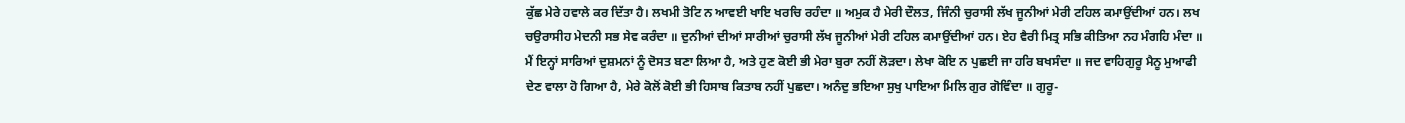ਕੁੱਛ ਮੇਰੇ ਹਵਾਲੇ ਕਰ ਦਿੱਤਾ ਹੈ। ਲਖਮੀ ਤੋਟਿ ਨ ਆਵਈ ਖਾਇ ਖਰਚਿ ਰਹੰਦਾ ॥ ਅਮੁਕ ਹੈ ਮੇਰੀ ਦੌਲਤ, ਜਿੰਨੀ ਚੁਰਾਸੀ ਲੱਖ ਜੂਨੀਆਂ ਮੇਰੀ ਟਹਿਲ ਕਮਾਉਂਦੀਆਂ ਹਨ। ਲਖ ਚਉਰਾਸੀਹ ਮੇਦਨੀ ਸਭ ਸੇਵ ਕਰੰਦਾ ॥ ਦੁਨੀਆਂ ਦੀਆਂ ਸਾਰੀਆਂ ਚੁਰਾਸੀ ਲੱਖ ਜੂਨੀਆਂ ਮੇਰੀ ਟਹਿਲ ਕਮਾਉਂਦੀਆਂ ਹਨ। ਏਹ ਵੈਰੀ ਮਿਤ੍ਰ ਸਭਿ ਕੀਤਿਆ ਨਹ ਮੰਗਹਿ ਮੰਦਾ ॥ ਮੈਂ ਇਨ੍ਹਾਂ ਸਾਰਿਆਂ ਦੁਸ਼ਮਨਾਂ ਨੂੰ ਦੋਸਤ ਬਣਾ ਲਿਆ ਹੈ, ਅਤੇ ਹੁਣ ਕੋਈ ਭੀ ਮੇਰਾ ਬੁਰਾ ਨਹੀਂ ਲੋੜਦਾ। ਲੇਖਾ ਕੋਇ ਨ ਪੁਛਈ ਜਾ ਹਰਿ ਬਖਸੰਦਾ ॥ ਜਦ ਵਾਹਿਗੁਰੂ ਮੈਨੂ ਮੁਆਫੀ ਦੇਣ ਵਾਲਾ ਹੋ ਗਿਆ ਹੈ, ਮੇਰੇ ਕੋਲੋਂ ਕੋਈ ਭੀ ਹਿਸਾਬ ਕਿਤਾਬ ਨਹੀਂ ਪੁਛਦਾ। ਅਨੰਦੁ ਭਇਆ ਸੁਖੁ ਪਾਇਆ ਮਿਲਿ ਗੁਰ ਗੋਵਿੰਦਾ ॥ ਗੁਰੂ-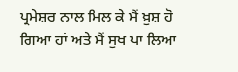ਪ੍ਰਮੇਸ਼ਰ ਨਾਲ ਮਿਲ ਕੇ ਮੈਂ ਖ਼ੁਸ਼ ਹੋ ਗਿਆ ਹਾਂ ਅਤੇ ਮੈਂ ਸੁਖ ਪਾ ਲਿਆ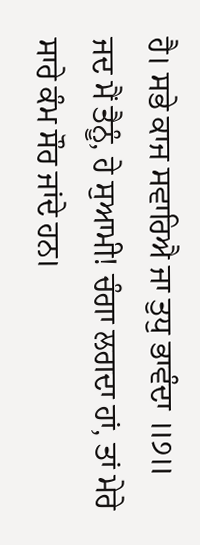ਹੈ। ਸਭੇ ਕਾਜ ਸਵਾਰਿਐ ਜਾ ਤੁਧੁ ਭਾਵੰਦਾ ॥੭॥ ਜਦ ਮੈਂ ਤੈਨੂੰ, ਹੇ ਸੁਆਮੀ! ਚੰਗਾ ਲਗਦਾ ਹਾਂ, ਤਾਂ ਮੇਰੇ ਸਾਰੇ ਕੰਮ ਸੌਰ ਜਾਂਦੇ ਹਨ।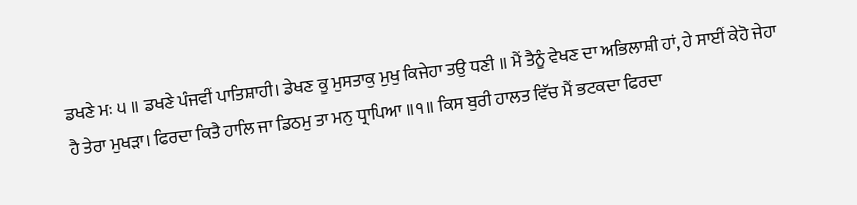ਡਖਣੇ ਮਃ ੫ ॥ ਡਖਣੇ ਪੰਜਵੀਂ ਪਾਤਿਸ਼ਾਹੀ। ਡੇਖਣ ਕੂ ਮੁਸਤਾਕੁ ਮੁਖੁ ਕਿਜੇਹਾ ਤਉ ਧਣੀ ॥ ਮੈਂ ਤੈਨੂੰ ਵੇਖਣ ਦਾ ਅਭਿਲਾਸ਼ੀ ਹਾਂ, ਹੇ ਸਾਈਂ ਕੇਹੋ ਜੇਹਾ ਹੈ ਤੇਰਾ ਮੁਖੜਾ। ਫਿਰਦਾ ਕਿਤੈ ਹਾਲਿ ਜਾ ਡਿਠਮੁ ਤਾ ਮਨੁ ਧ੍ਰਾਪਿਆ ॥੧॥ ਕਿਸ ਬੁਰੀ ਹਾਲਤ ਵਿੱਚ ਮੈਂ ਭਟਕਦਾ ਫਿਰਦਾ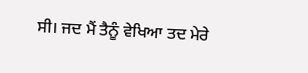ਸੀ। ਜਦ ਮੈਂ ਤੈਨੂੰ ਵੇਖਿਆ ਤਦ ਮੇਰੇ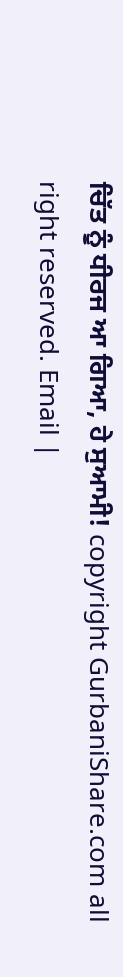ਚਿੱਤ ਨੂੰ ਧੀਰਜ ਆ ਗਿਆ, ਹੇ ਸੁਆਮੀ! copyright GurbaniShare.com all right reserved. Email |